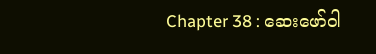Chapter 38 : ဆေးဖော်ဝါ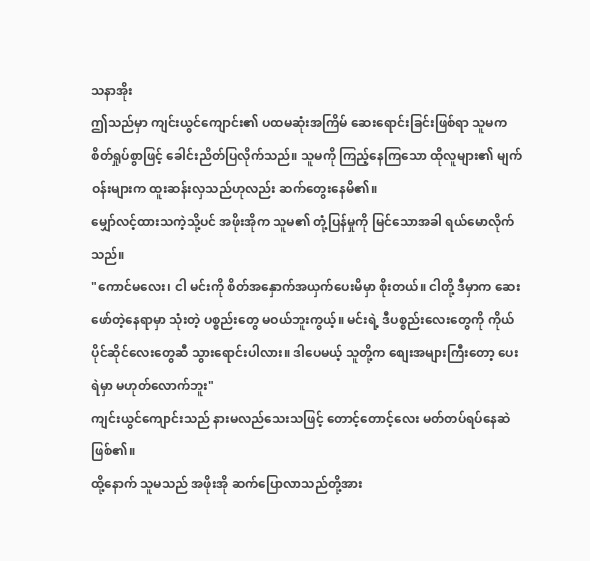သနာအိုး
ဤသည်မှာ ကျင်းယွင်ကျောင်း၏ ပထမဆုံးအကြိမ် ဆေးရောင်းခြင်းဖြစ်ရာ သူမက စိတ်ရှုပ်စွာဖြင့် ခေါင်းညိတ်ပြလိုက်သည်။ သူမကို ကြည့်နေကြသော ထိုလူများ၏ မျက်ဝန်းများက ထူးဆန်းလှသည်ဟုလည်း ဆက်တွေးနေမိ၏။
မျှော်လင့်ထားသကဲ့သို့ပင် အဖိုးအိုက သူမ၏ တုံ့ပြန်မှုကို မြင်သောအခါ ရယ်မောလိုက်သည်။
"ကောင်မလေး၊ ငါ မင်းကို စိတ်အနှောက်အယှက်ပေးမိမှာ စိုးတယ်။ ငါတို့ ဒီမှာက ဆေးဖော်တဲ့နေရာမှာ သုံးတဲ့ ပစ္စည်းတွေ မဝယ်ဘူးကွယ့်။ မင်းရဲ့ ဒီပစ္စည်းလေးတွေကို ကိုယ်ပိုင်ဆိုင်လေးတွေဆီ သွားရောင်းပါလား။ ဒါပေမယ့် သူတို့က စျေးအများကြီးတော့ ပေးရဲမှာ မဟုတ်လောက်ဘူး"
ကျင်းယွင်ကျောင်းသည် နားမလည်သေးသဖြင့် တောင့်တောင့်လေး မတ်တပ်ရပ်နေဆဲဖြစ်၏။
ထို့နောက် သူမသည် အဖိုးအို ဆက်ပြောလာသည်တို့အား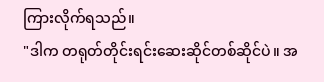ကြားလိုက်ရသည်။
"ဒါက တရုတ်တိုင်းရင်းဆေးဆိုင်တစ်ဆိုင်ပဲ။ အ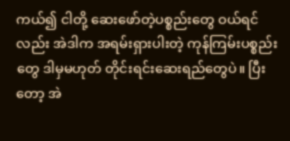ကယ်၍ ငါတို့ ဆေးဖော်တဲ့ပစ္စည်းတွေ ဝယ်ရင်လည်း အဲဒါက အရမ်းရှားပါးတဲ့ ကုန်ကြမ်းပစ္စည်းတွေ ဒါမှမဟုတ် တိုင်းရင်းဆေးရည်တွေပဲ။ ပြီးတော့ အဲ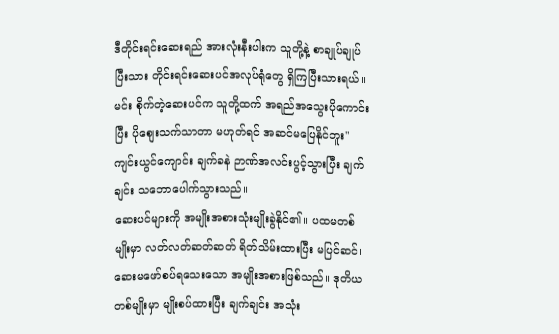ဒီတိုင်းရင်းဆေးရည် အားလုံးနီးပါးက သူတို့နဲ့ စာချုပ်ချုပ်ပြီးသား တိုင်းရင်းဆေးပင်အလုပ်ရုံတွေ ရှိကြပြီးသားရယ်။ မင်း စိုက်တဲ့ဆေးပင်က သူတို့ထက် အရည်အသွေးပိုကောင်းပြီး ပိုစျေးသက်သာတာ မဟုတ်ရင် အဆင်မပြေနိုင်ဘူး"
ကျင်းယွင်ကျောင်း ချက်ခနဲ ဉာဏ်အလင်းပွင့်သွားပြီး ချက်ချင်း သဘောပေါက်သွားသည်။
ဆေးပင်များကို အမျိုးအစားသုံးမျိုးခွဲနိုင်၏။ ပထမတစ်မျိုးမှာ လတ်လတ်ဆတ်ဆတ် ရိတ်သိမ်းထားပြီး မပြင်ဆင်၊ ဆေးမဖော်စပ်ရသေးသော အမျိုးအစားဖြစ်သည်။ ဒုတိယတစ်မျိုးမှာ မျိုးစပ်ထားပြီး ချက်ချင်း အသုံး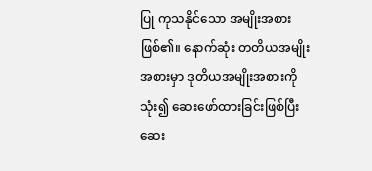ပြု ကုသနိုင်သော အမျိုးအစားဖြစ်၏။ နောက်ဆုံး တတိယအမျိုးအစားမှာ ဒုတိယအမျိုးအစားကိုသုံး၍ ဆေးဖော်ထားခြင်းဖြစ်ပြီး ဆေး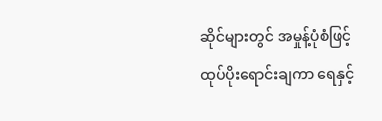ဆိုင်များတွင် အမှုန့်ပုံစံဖြင့် ထုပ်ပိုးရောင်းချကာ ရေနှင့်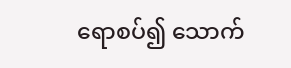ရောစပ်၍ သောက်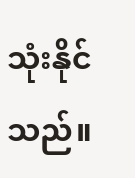သုံးနိုင်သည်။